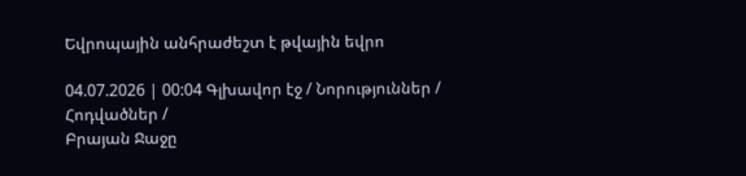Եվրոպային անհրաժեշտ է թվային եվրո

04.07.2026 | 00:04 Գլխավոր էջ / Նորություններ / Հոդվածներ /
Բրայան Ջաջը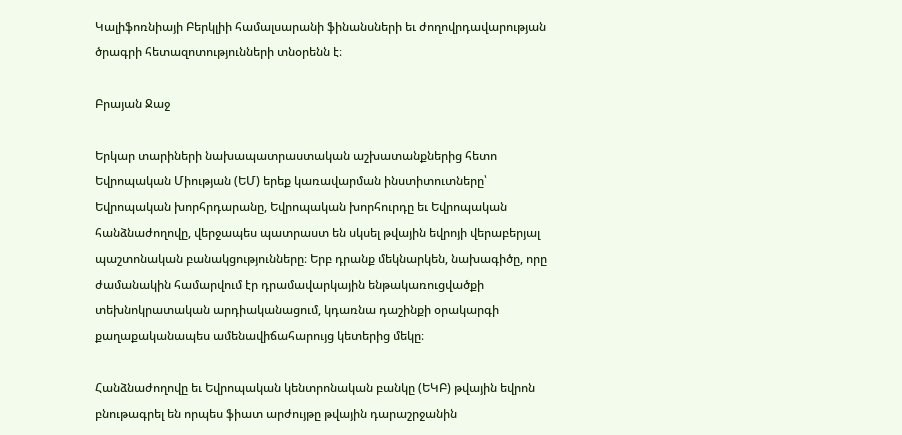Կալիֆոռնիայի Բերկլիի համալսարանի ֆինանսների եւ ժողովրդավարության ծրագրի հետազոտությունների տնօրենն է։

Բրայան Ջաջ

Երկար տարիների նախապատրաստական աշխատանքներից հետո Եվրոպական Միության (ԵՄ) երեք կառավարման ինստիտուտները՝ Եվրոպական խորհրդարանը, Եվրոպական խորհուրդը եւ Եվրոպական հանձնաժողովը, վերջապես պատրաստ են սկսել թվային եվրոյի վերաբերյալ պաշտոնական բանակցությունները։ Երբ դրանք մեկնարկեն, նախագիծը, որը ժամանակին համարվում էր դրամավարկային ենթակառուցվածքի տեխնոկրատական արդիականացում, կդառնա դաշինքի օրակարգի քաղաքականապես ամենավիճահարույց կետերից մեկը։

Հանձնաժողովը եւ Եվրոպական կենտրոնական բանկը (ԵԿԲ) թվային եվրոն բնութագրել են որպես ֆիատ արժույթը թվային դարաշրջանին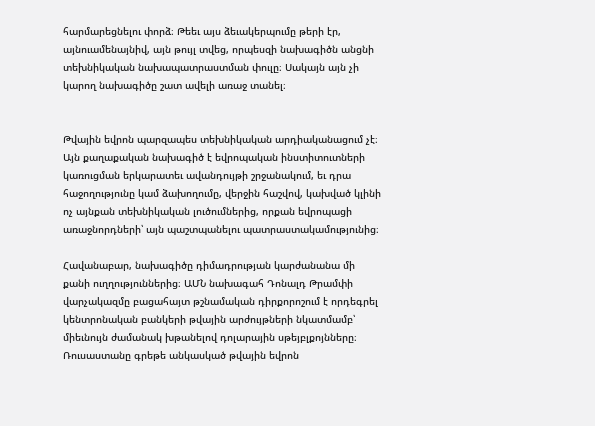հարմարեցնելու փորձ։ Թեեւ այս ձեւակերպումը թերի էր, այնուամենայնիվ, այն թույլ տվեց, որպեսզի նախագիծն անցնի տեխնիկական նախապատրաստման փուլը։ Սակայն այն չի կարող նախագիծը շատ ավելի առաջ տանել։


Թվային եվրոն պարզապես տեխնիկական արդիականացում չէ։ Այն քաղաքական նախագիծ է եվրոպական ինստիտուտների կառուցման երկարատեւ ավանդույթի շրջանակում, եւ դրա հաջողությունը կամ ձախողումը, վերջին հաշվով, կախված կլինի ոչ այնքան տեխնիկական լուծումներից, որքան եվրոպացի առաջնորդների՝ այն պաշտպանելու պատրաստակամությունից։

Հավանաբար, նախագիծը դիմադրության կարժանանա մի քանի ուղղություններից։ ԱՄՆ նախագահ Դոնալդ Թրամփի վարչակազմը բացահայտ թշնամական դիրքորոշում է որդեգրել կենտրոնական բանկերի թվային արժույթների նկատմամբ՝ միեւնույն ժամանակ խթանելով դոլարային սթեյբլքոյնները։ Ռուսաստանը գրեթե անկասկած թվային եվրոն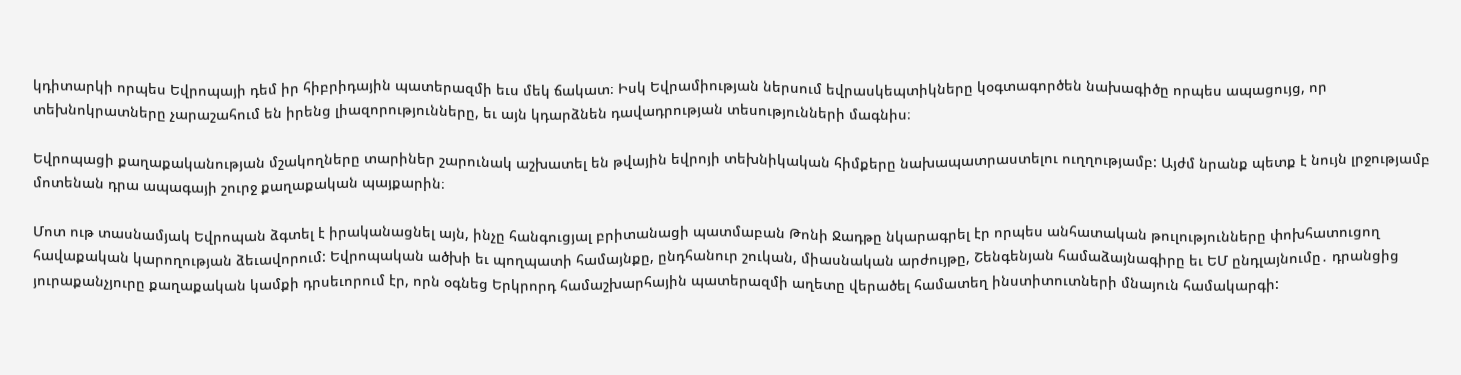կդիտարկի որպես Եվրոպայի դեմ իր հիբրիդային պատերազմի եւս մեկ ճակատ։ Իսկ Եվրամիության ներսում եվրասկեպտիկները կօգտագործեն նախագիծը որպես ապացույց, որ տեխնոկրատները չարաշահում են իրենց լիազորությունները, եւ այն կդարձնեն դավադրության տեսությունների մագնիս։

Եվրոպացի քաղաքականության մշակողները տարիներ շարունակ աշխատել են թվային եվրոյի տեխնիկական հիմքերը նախապատրաստելու ուղղությամբ: Այժմ նրանք պետք է նույն լրջությամբ մոտենան դրա ապագայի շուրջ քաղաքական պայքարին։

Մոտ ութ տասնամյակ Եվրոպան ձգտել է իրականացնել այն, ինչը հանգուցյալ բրիտանացի պատմաբան Թոնի Ջադթը նկարագրել էր որպես անհատական թուլությունները փոխհատուցող հավաքական կարողության ձեւավորում: Եվրոպական ածխի եւ պողպատի համայնքը, ընդհանուր շուկան, միասնական արժույթը, Շենգենյան համաձայնագիրը եւ ԵՄ ընդլայնումը․ դրանցից յուրաքանչյուրը քաղաքական կամքի դրսեւորում էր, որն օգնեց Երկրորդ համաշխարհային պատերազմի աղետը վերածել համատեղ ինստիտուտների մնայուն համակարգի: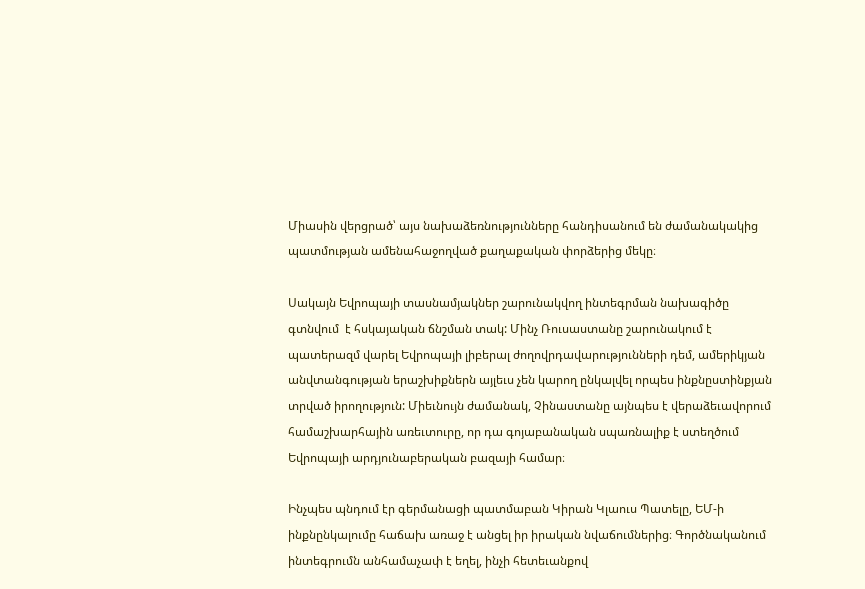Միասին վերցրած՝ այս նախաձեռնությունները հանդիսանում են ժամանակակից պատմության ամենահաջողված քաղաքական փորձերից մեկը։

Սակայն Եվրոպայի տասնամյակներ շարունակվող ինտեգրման նախագիծը գտնվում  է հսկայական ճնշման տակ: Մինչ Ռուսաստանը շարունակում է պատերազմ վարել Եվրոպայի լիբերալ ժողովրդավարությունների դեմ, ամերիկյան անվտանգության երաշխիքներն այլեւս չեն կարող ընկալվել որպես ինքնըստինքյան տրված իրողություն: Միեւնույն ժամանակ, Չինաստանը այնպես է վերաձեւավորում համաշխարհային առեւտուրը, որ դա գոյաբանական սպառնալիք է ստեղծում Եվրոպայի արդյունաբերական բազայի համար։

Ինչպես պնդում էր գերմանացի պատմաբան Կիրան Կլաուս Պատելը, ԵՄ-ի ինքնընկալումը հաճախ առաջ է անցել իր իրական նվաճումներից։ Գործնականում ինտեգրումն անհամաչափ է եղել, ինչի հետեւանքով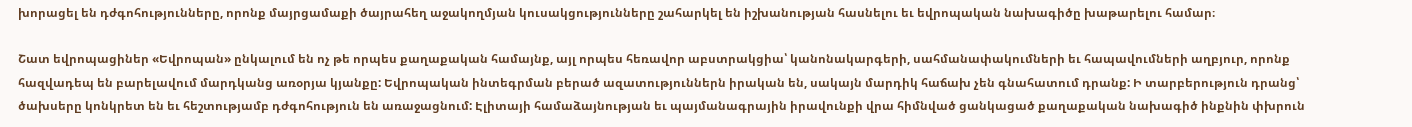խորացել են դժգոհությունները, որոնք մայրցամաքի ծայրահեղ աջակողմյան կուսակցությունները շահարկել են իշխանության հասնելու եւ եվրոպական նախագիծը խաթարելու համար։

Շատ եվրոպացիներ «Եվրոպան» ընկալում են ոչ թե որպես քաղաքական համայնք, այլ որպես հեռավոր աբստրակցիա՝ կանոնակարգերի, սահմանափակումների եւ հապավումների աղբյուր, որոնք հազվադեպ են բարելավում մարդկանց առօրյա կյանքը: Եվրոպական ինտեգրման բերած ազատություններն իրական են, սակայն մարդիկ հաճախ չեն գնահատում դրանք: Ի տարբերություն դրանց՝ ծախսերը կոնկրետ են եւ հեշտությամբ դժգոհություն են առաջացնում: Էլիտայի համաձայնության եւ պայմանագրային իրավունքի վրա հիմնված ցանկացած քաղաքական նախագիծ ինքնին փխրուն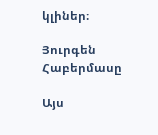կլիներ։

Յուրգեն Հաբերմասը

Այս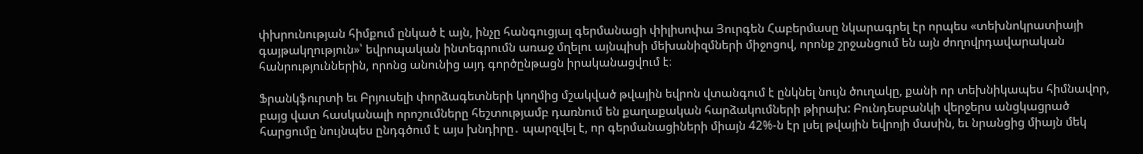փխրունության հիմքում ընկած է այն, ինչը հանգուցյալ գերմանացի փիլիսոփա Յուրգեն Հաբերմասը նկարագրել էր որպես «տեխնոկրատիայի գայթակղություն»՝ եվրոպական ինտեգրումն առաջ մղելու այնպիսի մեխանիզմների միջոցով, որոնք շրջանցում են այն ժողովրդավարական հանրություններին, որոնց անունից այդ գործընթացն իրականացվում է։

Ֆրանկֆուրտի եւ Բրյուսելի փորձագետների կողմից մշակված թվային եվրոն վտանգում է ընկնել նույն ծուղակը, քանի որ տեխնիկապես հիմնավոր, բայց վատ հասկանալի որոշումները հեշտությամբ դառնում են քաղաքական հարձակումների թիրախ: Բունդեսբանկի վերջերս անցկացրած հարցումը նույնպես ընդգծում է այս խնդիրը․ պարզվել է, որ գերմանացիների միայն 42%-ն էր լսել թվային եվրոյի մասին, եւ նրանցից միայն մեկ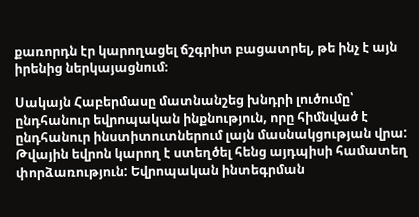քառորդն էր կարողացել ճշգրիտ բացատրել, թե ինչ է այն իրենից ներկայացնում։

Սակայն Հաբերմասը մատնանշեց խնդրի լուծումը՝ ընդհանուր եվրոպական ինքնություն, որը հիմնված է ընդհանուր ինստիտուտներում լայն մասնակցության վրա: Թվային եվրոն կարող է ստեղծել հենց այդպիսի համատեղ փորձառություն: Եվրոպական ինտեգրման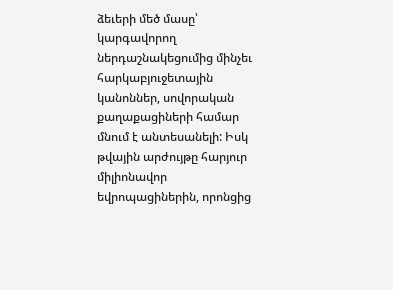ձեւերի մեծ մասը՝ կարգավորող ներդաշնակեցումից մինչեւ հարկաբյուջետային կանոններ, սովորական քաղաքացիների համար մնում է անտեսանելի: Իսկ թվային արժույթը հարյուր միլիոնավոր եվրոպացիներին, որոնցից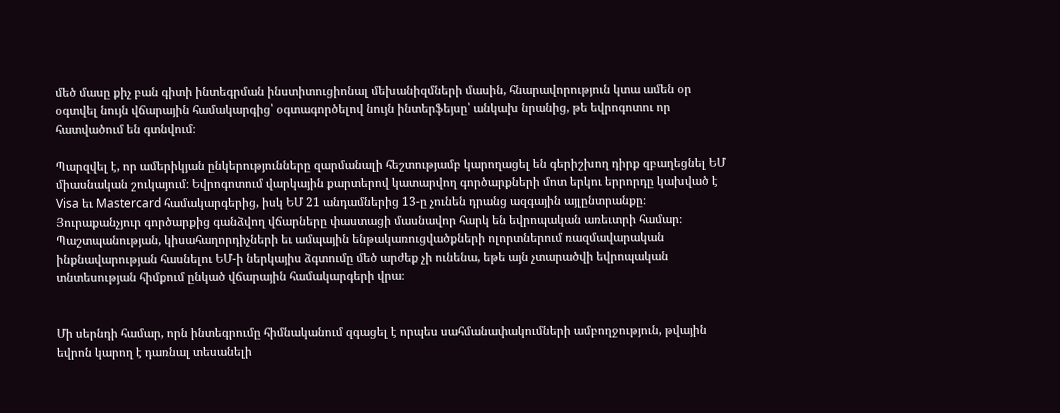մեծ մասը քիչ բան գիտի ինտեգրման ինստիտուցիոնալ մեխանիզմների մասին, հնարավորություն կտա ամեն օր օգտվել նույն վճարային համակարգից՝ օգտագործելով նույն ինտերֆեյսը՝ անկախ նրանից, թե եվրոգոտու որ հատվածում են գտնվում։

Պարզվել է, որ ամերիկյան ընկերությունները զարմանալի հեշտությամբ կարողացել են գերիշխող դիրք զբաղեցնել ԵՄ միասնական շուկայում։ Եվրոգոտում վարկային քարտերով կատարվող գործարքների մոտ երկու երրորդը կախված է Visa եւ Mastercard համակարգերից, իսկ ԵՄ 21 անդամներից 13-ը չունեն դրանց ազգային այլընտրանքը։ Յուրաքանչյուր գործարքից գանձվող վճարները փաստացի մասնավոր հարկ են եվրոպական առեւտրի համար։ Պաշտպանության, կիսահաղորդիչների եւ ամպային ենթակառուցվածքների ոլորտներում ռազմավարական ինքնավարության հասնելու ԵՄ-ի ներկայիս ձգտումը մեծ արժեք չի ունենա, եթե այն չտարածվի եվրոպական տնտեսության հիմքում ընկած վճարային համակարգերի վրա։


Մի սերնդի համար, որն ինտեգրումը հիմնականում զգացել է որպես սահմանափակումների ամբողջություն, թվային եվրոն կարող է դառնալ տեսանելի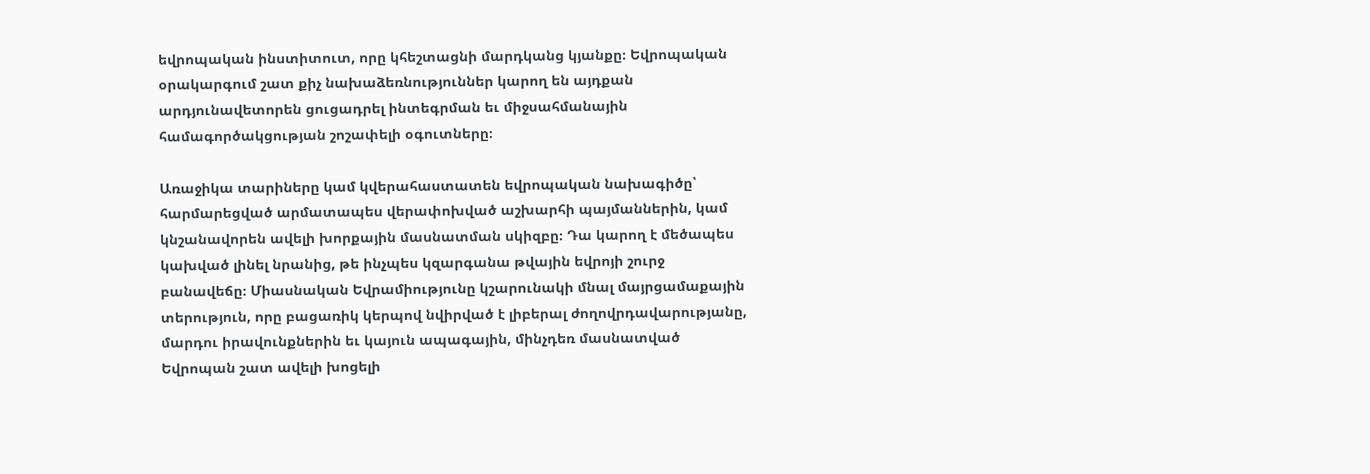եվրոպական ինստիտուտ, որը կհեշտացնի մարդկանց կյանքը։ Եվրոպական օրակարգում շատ քիչ նախաձեռնություններ կարող են այդքան արդյունավետորեն ցուցադրել ինտեգրման եւ միջսահմանային համագործակցության շոշափելի օգուտները։

Առաջիկա տարիները կամ կվերահաստատեն եվրոպական նախագիծը՝ հարմարեցված արմատապես վերափոխված աշխարհի պայմաններին, կամ կնշանավորեն ավելի խորքային մասնատման սկիզբը։ Դա կարող է մեծապես կախված լինել նրանից, թե ինչպես կզարգանա թվային եվրոյի շուրջ բանավեճը։ Միասնական Եվրամիությունը կշարունակի մնալ մայրցամաքային տերություն, որը բացառիկ կերպով նվիրված է լիբերալ ժողովրդավարությանը, մարդու իրավունքներին եւ կայուն ապագային, մինչդեռ մասնատված Եվրոպան շատ ավելի խոցելի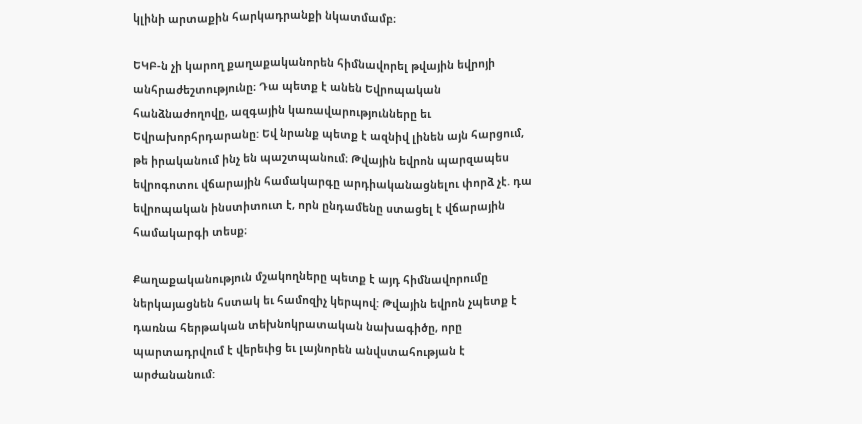կլինի արտաքին հարկադրանքի նկատմամբ։

ԵԿԲ-ն չի կարող քաղաքականորեն հիմնավորել թվային եվրոյի անհրաժեշտությունը։ Դա պետք է անեն Եվրոպական հանձնաժողովը, ազգային կառավարությունները եւ Եվրախորհրդարանը: Եվ նրանք պետք է ազնիվ լինեն այն հարցում, թե իրականում ինչ են պաշտպանում։ Թվային եվրոն պարզապես եվրոգոտու վճարային համակարգը արդիականացնելու փորձ չէ. դա եվրոպական ինստիտուտ է, որն ընդամենը ստացել է վճարային համակարգի տեսք։

Քաղաքականություն մշակողները պետք է այդ հիմնավորումը ներկայացնեն հստակ եւ համոզիչ կերպով: Թվային եվրոն չպետք է դառնա հերթական տեխնոկրատական նախագիծը, որը պարտադրվում է վերեւից եւ լայնորեն անվստահության է արժանանում: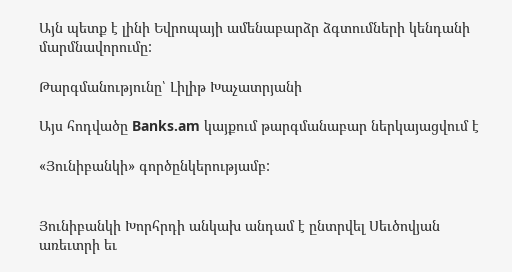Այն պետք է լինի Եվրոպայի ամենաբարձր ձգտումների կենդանի մարմնավորումը:

Թարգմանությունը՝ Լիլիթ Խաչատրյանի

Այս հոդվածը Banks.am կայքում թարգմանաբար ներկայացվում է

«Յունիբանկի» գործընկերությամբ:


Յունիբանկի Խորհրդի անկախ անդամ է ընտրվել Սեւծովյան առեւտրի եւ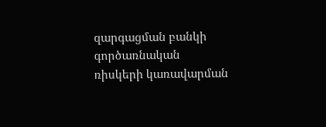զարգացման բանկի գործառնական ռիսկերի կառավարման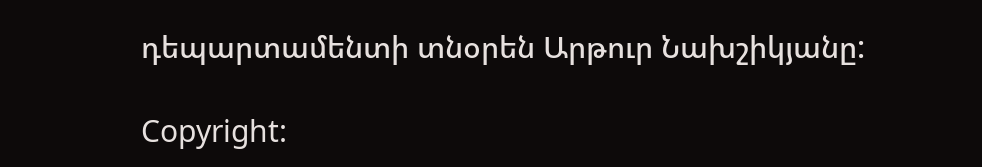դեպարտամենտի տնօրեն Արթուր Նախշիկյանը:

Copyright: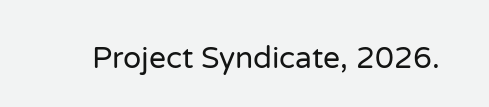Project Syndicate, 2026.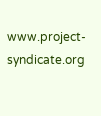www.project-syndicate.org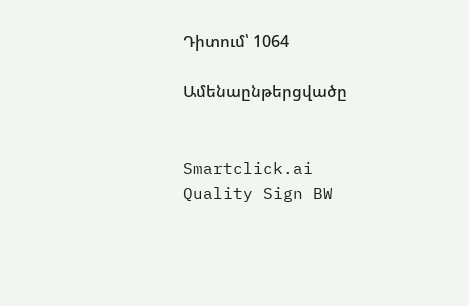Դիտում՝ 1064

Ամենաընթերցվածը


Smartclick.ai
Quality Sign BW